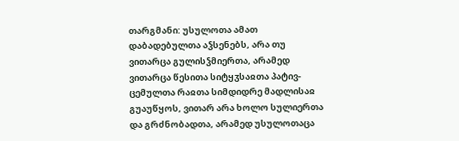თარგმანი: უსულოთა ამათ დაბადებულთა აჴსენებს, არა თუ ვითარცა გულისჴმიერთა, არამედ ვითარცა წესითა სიტყჳსაჲთა პატივ-ცემულთა რაჲთა სიმდიდრე მადლისაჲ გუაუწყოს, ვითარ არა ხოლო სულიერთა და გრძნობადთა, არამედ უსულოთაცა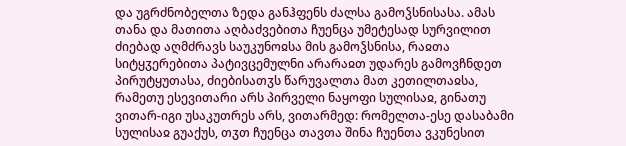და უგრძნობელთა ზედა განჰფენს ძალსა გამოჴსნისასა. ამას თანა და მათითა აღბაძვებითა ჩუენცა უმეტესად სურვილით ძიებად აღმძრავს საუკუნოჲსა მის გამოჴსნისა, რაჲთა სიტყჳერებითა პატივცემულნი არარაჲთ უდარეს გამოვჩნდეთ პირუტყუთასა, ძიებისათჳს წარუვალთა მათ კეთილთაჲსა, რამეთუ ესევითარი არს პირველი ნაყოფი სულისაჲ, გინათუ ვითარ-იგი უსაკუთრეს არს, ვითარმედ: რომელთა-ესე დასაბამი სულისაჲ გუაქუს, თჳთ ჩუენცა თავთა შინა ჩუენთა ვკუნესით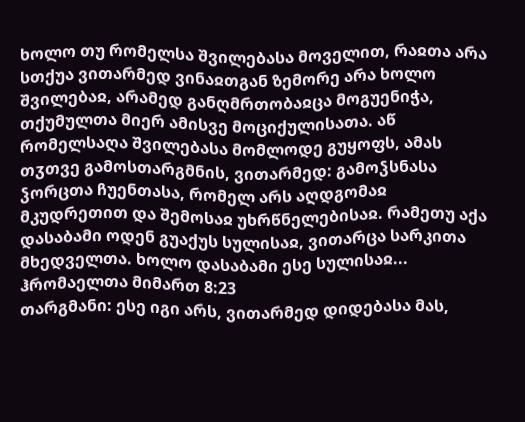ხოლო თუ რომელსა შვილებასა მოველით, რაჲთა არა სთქუა ვითარმედ ვინაჲთგან ზემორე არა ხოლო შვილებაჲ, არამედ განღმრთობაჲცა მოგუენიჭა, თქუმულთა მიერ ამისვე მოციქულისათა. აწ რომელსაღა შვილებასა მომლოდე გუყოფს, ამას თჳთვე გამოსთარგმნის, ვითარმედ: გამოჴსნასა ჴორცთა ჩუენთასა, რომელ არს აღდგომაჲ მკუდრეთით და შემოსაჲ უხრწნელებისაჲ. რამეთუ აქა დასაბამი ოდენ გუაქუს სულისაჲ, ვითარცა სარკითა მხედველთა. ხოლო დასაბამი ესე სულისაჲ...
ჰრომაელთა მიმართ 8:23
თარგმანი: ესე იგი არს, ვითარმედ დიდებასა მას,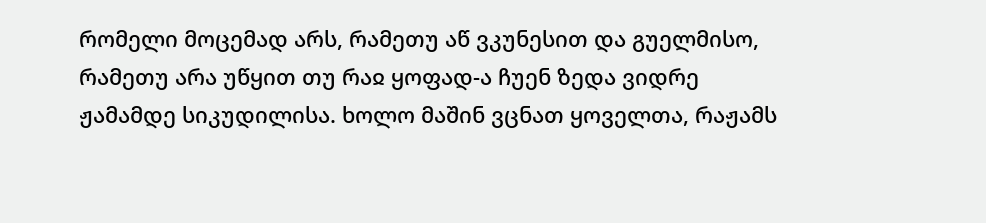რომელი მოცემად არს, რამეთუ აწ ვკუნესით და გუელმისო, რამეთუ არა უწყით თუ რაჲ ყოფად-ა ჩუენ ზედა ვიდრე ჟამამდე სიკუდილისა. ხოლო მაშინ ვცნათ ყოველთა, რაჟამს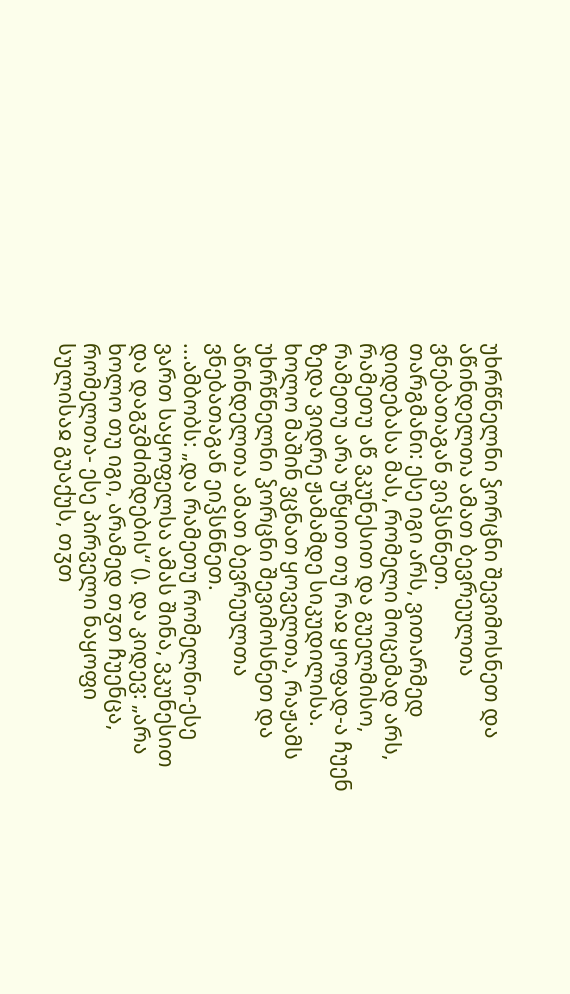უხრწნელნი ჴორცნი შევიმოსნეთ და აწინდელთა ამათ ბევრეულთა ვნებათაგან ვიჴსნნეთ.
თარგმანი: ესე იგი არს, ვითარმედ დიდებასა მას, რომელი მოცემად არს, რამეთუ აწ ვკუნესით და გუელმისო, რამეთუ არა უწყით თუ რაჲ ყოფად-ა ჩუენ ზედა ვიდრე ჟამამდე სიკუდილისა. ხოლო მაშინ ვცნათ ყოველთა, რაჟამს უხრწნელნი ჴორცნი შევიმოსნეთ და აწინდელთა ამათ ბევრეულთა ვნებათაგან ეიჴსნნეთ.
...ამბობს: „და რამეთუ რომელნი-ესე ვართ საყოფელსა ამას შინა, ვკუნესით და დაგჳმძიმდების“ (). და კიდევ: „არა ხოლო თუ იგი, არამედ თჳთ ჩუენცა, რომელთა- ესე პირველი ნაყოფი სულისაჲ გუაქუს, თჳთ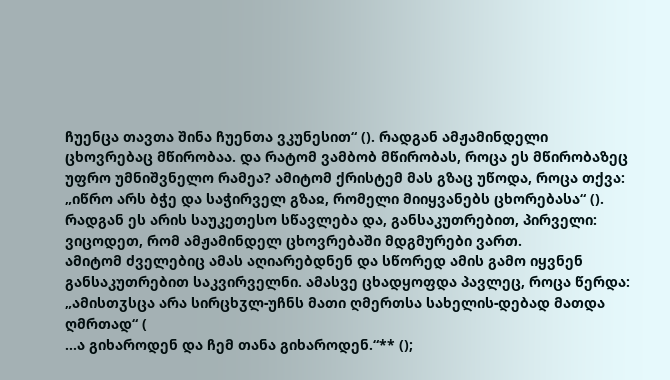ჩუენცა თავთა შინა ჩუენთა ვკუნესით“ (). რადგან ამჟამინდელი ცხოვრებაც მწირობაა. და რატომ ვამბობ მწირობას, როცა ეს მწირობაზეც უფრო უმნიშვნელო რამეა? ამიტომ ქრისტემ მას გზაც უწოდა, როცა თქვა: „იწრო არს ბჭე და საჭირველ გზაჲ, რომელი მიიყვანებს ცხორებასა“ (). რადგან ეს არის საუკეთესო სწავლება და, განსაკუთრებით, პირველი: ვიცოდეთ, რომ ამჟამინდელ ცხოვრებაში მდგმურები ვართ.
ამიტომ ძველებიც ამას აღიარებდნენ და სწორედ ამის გამო იყვნენ განსაკუთრებით საკვირველნი. ამასვე ცხადყოფდა პავლეც, როცა წერდა: „ამისთჳსცა არა სირცხჳლ-უჩნს მათი ღმერთსა სახელის-დებად მათდა ღმრთად“ (
...ა გიხაროდენ და ჩემ თანა გიხაროდენ.“** ();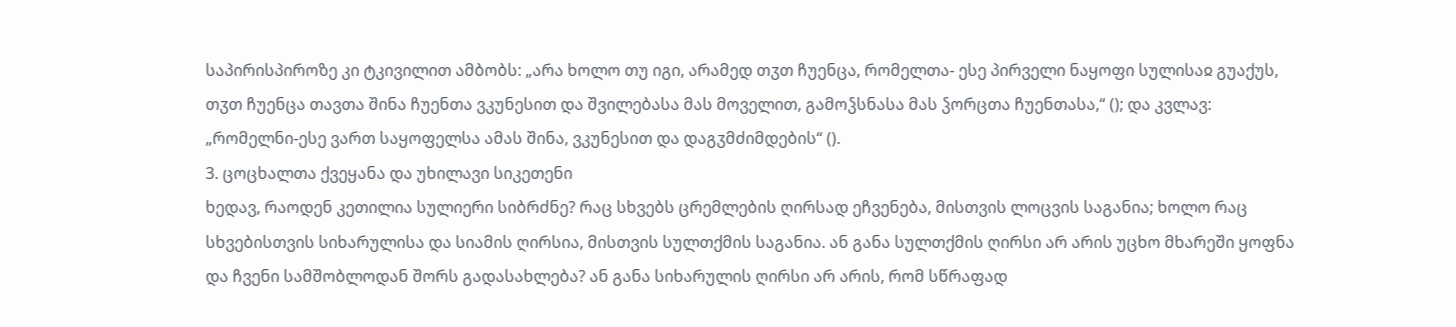საპირისპიროზე კი ტკივილით ამბობს: „არა ხოლო თუ იგი, არამედ თჳთ ჩუენცა, რომელთა- ესე პირველი ნაყოფი სულისაჲ გუაქუს, თჳთ ჩუენცა თავთა შინა ჩუენთა ვკუნესით და შვილებასა მას მოველით, გამოჴსნასა მას ჴორცთა ჩუენთასა,“ (); და კვლავ: „რომელნი-ესე ვართ საყოფელსა ამას შინა, ვკუნესით და დაგჳმძიმდების“ ().
3. ცოცხალთა ქვეყანა და უხილავი სიკეთენი
ხედავ, რაოდენ კეთილია სულიერი სიბრძნე? რაც სხვებს ცრემლების ღირსად ეჩვენება, მისთვის ლოცვის საგანია; ხოლო რაც სხვებისთვის სიხარულისა და სიამის ღირსია, მისთვის სულთქმის საგანია. ან განა სულთქმის ღირსი არ არის უცხო მხარეში ყოფნა და ჩვენი სამშობლოდან შორს გადასახლება? ან განა სიხარულის ღირსი არ არის, რომ სწრაფად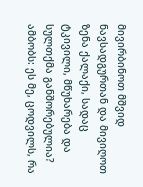მივირბინოთ მშვიდ ნავსადგურთან და მივიღოთ ზენა ქალაქი, სადაც ტკივილი, მწუხარება და სულთქმა განშორებულია? ამბობს: ეს მე, ცოდვილს, რა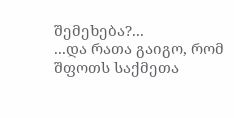შემეხება?...
...და რათა გაიგო, რომ შფოთს საქმეთა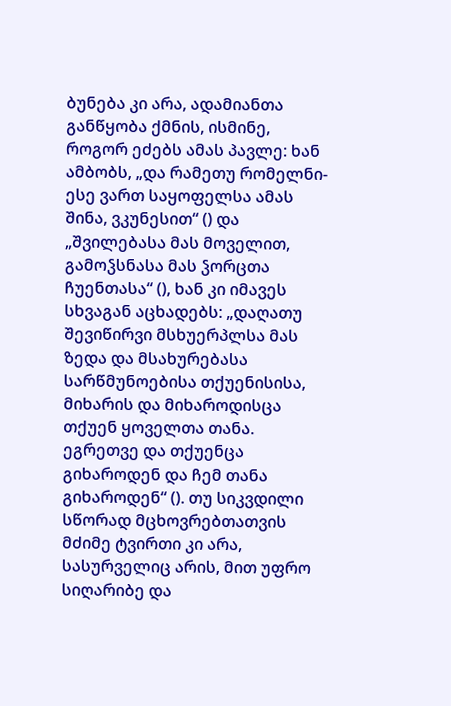ბუნება კი არა, ადამიანთა განწყობა ქმნის, ისმინე, როგორ ეძებს ამას პავლე: ხან ამბობს, „და რამეთუ რომელნი-ესე ვართ საყოფელსა ამას შინა, ვკუნესით“ () და „შვილებასა მას მოველით, გამოჴსნასა მას ჴორცთა ჩუენთასა“ (), ხან კი იმავეს სხვაგან აცხადებს: „დაღათუ შევიწირვი მსხუერპლსა მას ზედა და მსახურებასა სარწმუნოებისა თქუენისისა, მიხარის და მიხაროდისცა თქუენ ყოველთა თანა. ეგრეთვე და თქუენცა გიხაროდენ და ჩემ თანა გიხაროდენ“ (). თუ სიკვდილი სწორად მცხოვრებთათვის მძიმე ტვირთი კი არა, სასურველიც არის, მით უფრო სიღარიბე და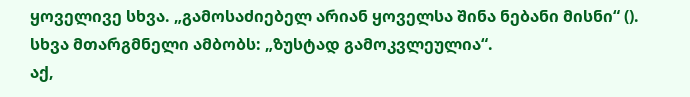ყოველივე სხვა. „გამოსაძიებელ არიან ყოველსა შინა ნებანი მისნი“ (). სხვა მთარგმნელი ამბობს: „ზუსტად გამოკვლეულია“.
აქ,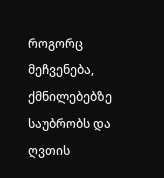როგორც მეჩვენება, ქმნილებებზე საუბრობს და ღვთის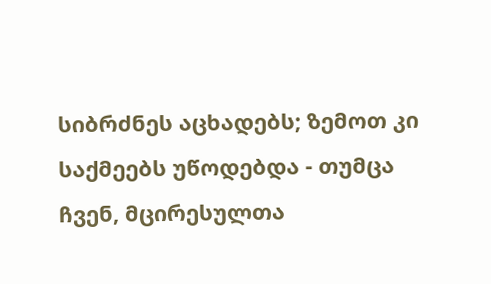სიბრძნეს აცხადებს; ზემოთ კი საქმეებს უწოდებდა - თუმცა ჩვენ, მცირესულთა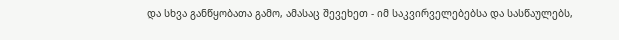და სხვა განწყობათა გამო, ამასაც შევეხეთ - იმ საკვირველებებსა და სასწაულებს,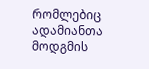რომლებიც ადამიანთა მოდგმის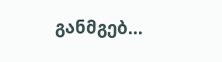განმგებ...